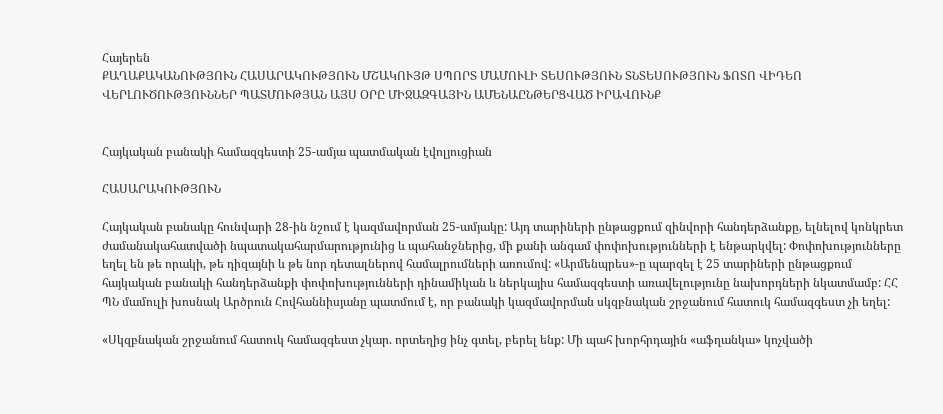Հայերեն
ՔԱՂԱՔԱԿԱՆՈՒԹՅՈՒՆ ՀԱՍԱՐԱԿՈՒԹՅՈՒՆ ՄՇԱԿՈՒՅԹ ՍՊՈՐՏ ՄԱՄՈՒԼԻ ՏԵՍՈՒԹՅՈՒՆ ՏՆՏԵՍՈՒԹՅՈՒՆ ՖՈՏՈ ՎԻԴԵՈ ՎԵՐԼՈՒԾՈՒԹՅՈՒՆՆԵՐ ՊԱՏՄՈՒԹՅԱՆ ԱՅՍ ՕՐԸ ՄԻՋԱԶԳԱՅԻՆ ԱՄԵՆԱԸՆԹԵՐՑՎԱԾ ԻՐԱՎՈՒՆՔ


Հայկական բանակի համազգեստի 25-ամյա պատմական էվոլյուցիան

ՀԱՍԱՐԱԿՈՒԹՅՈՒՆ

Հայկական բանակը հունվարի 28-ին նշում է կազմավորման 25-ամյակը: Այդ տարիների ընթացքում զինվորի հանդերձանքը, ելնելով կոնկրետ ժամանակահատվածի նպատակահարմարությունից և պահանջներից, մի քանի անգամ փոփոխությունների է ենթարկվել: Փոփոխությունները եղել են թե որակի, թե դիզայնի և թե նոր դետալներով համալրումների առումով: «Արմենպրես»-ը պարզել է 25 տարիների ընթացքում հայկական բանակի հանդերձանքի փոփոխությունների դինամիկան և ներկայիս համազգեստի առավելությունը նախորդների նկատմամբ: ՀՀ ՊՆ մամուլի խոսնակ Արծրուն Հովհաննիսյանը պատմում է, որ բանակի կազմավորման սկզբնական շրջանում հատուկ համազգեստ չի եղել:

«Սկզբնական շրջանում հատուկ համազգեստ չկար. որտեղից ինչ գտել, բերել ենք: Մի պահ խորհրդային «աֆղանկա» կոչվածի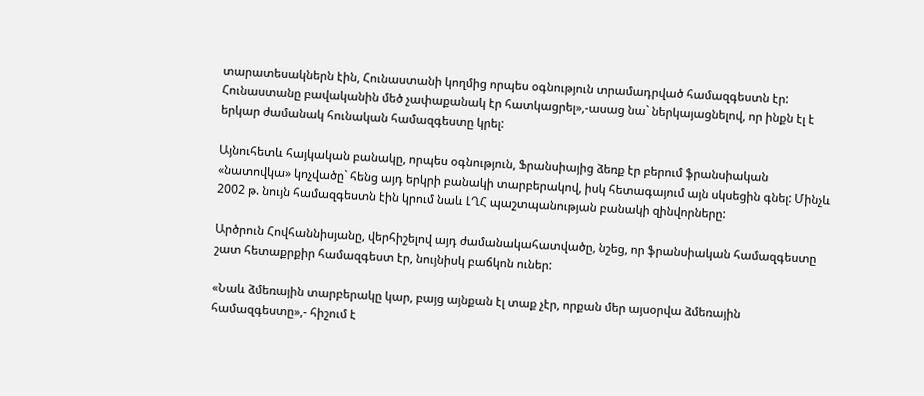տարատեսակներն էին, Հունաստանի կողմից որպես օգնություն տրամադրված համազգեստն էր: Հունաստանը բավականին մեծ չափաքանակ էր հատկացրել»,-ասաց նա` ներկայացնելով, որ ինքն էլ է երկար ժամանակ հունական համազգեստը կրել:

Այնուհետև հայկական բանակը, որպես օգնություն, Ֆրանսիայից ձեռք էր բերում ֆրանսիական «նատովկա» կոչվածը` հենց այդ երկրի բանակի տարբերակով, իսկ հետագայում այն սկսեցին գնել: Մինչև 2002 թ. նույն համազգեստն էին կրում նաև ԼՂՀ պաշտպանության բանակի զինվորները:

Արծրուն Հովհաննիսյանը, վերհիշելով այդ ժամանակահատվածը, նշեց, որ ֆրանսիական համազգեստը շատ հետաքրքիր համազգեստ էր, նույնիսկ բաճկոն ուներ:

«Նաև ձմեռային տարբերակը կար, բայց այնքան էլ տաք չէր, որքան մեր այսօրվա ձմեռային համազգեստը»,- հիշում է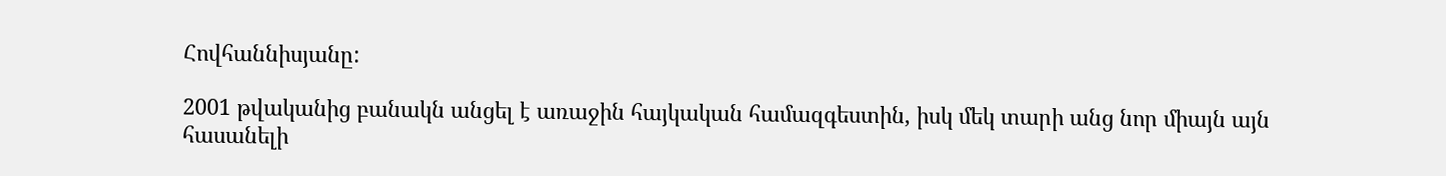Հովհաննիսյանը:

2001 թվականից բանակն անցել է առաջին հայկական համազգեստին, իսկ մեկ տարի անց նոր միայն այն հասանելի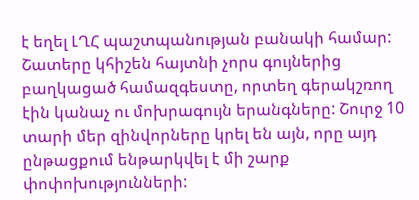է եղել ԼՂՀ պաշտպանության բանակի համար: Շատերը կհիշեն հայտնի չորս գույներից բաղկացած համազգեստը, որտեղ գերակշռող էին կանաչ ու մոխրագույն երանգները: Շուրջ 10 տարի մեր զինվորները կրել են այն, որը այդ ընթացքում ենթարկվել է մի շարք փոփոխությունների: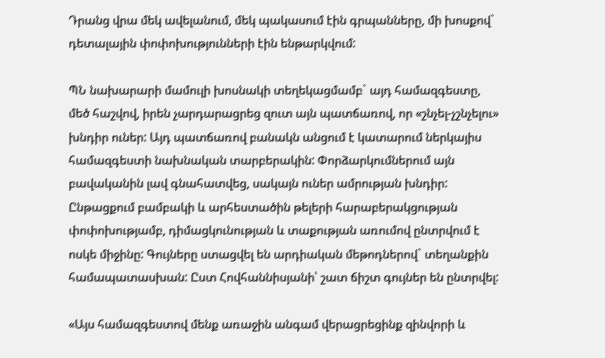Դրանց վրա մեկ ավելանում, մեկ պակասում էին գրպանները, մի խոսքով` դետալային փոփոխությունների էին ենթարկվում:

ՊՆ նախարարի մամուլի խոսնակի տեղեկացմամբ` այդ համազգեստը, մեծ հաշվով, իրեն չարդարացրեց զուտ այն պատճառով, որ «շնչել-չշնչելու» խնդիր ուներ: Այդ պատճառով բանակն անցում է կատարում ներկայիս համազգեստի նախնական տարբերակին: Փորձարկումներում այն բավականին լավ գնահատվեց, սակայն ուներ ամրության խնդիր: Ընթացքում բամբակի և արհեստածին թելերի հարաբերակցության փոփոխությամբ, դիմացկունության և տաքության առումով ընտրվում է ոսկե միջինը: Գույները ստացվել են արդիական մեթոդներով` տեղանքին համապատասխան: Ըստ Հովհաննիսյանի՝ շատ ճիշտ գույներ են ընտրվել:

«Այս համազգեստով մենք առաջին անգամ վերացրեցինք զինվորի և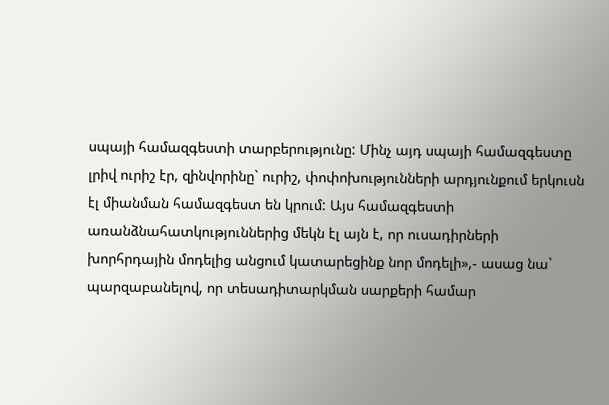սպայի համազգեստի տարբերությունը: Մինչ այդ սպայի համազգեստը լրիվ ուրիշ էր, զինվորինը` ուրիշ, փոփոխությունների արդյունքում երկուսն էլ միանման համազգեստ են կրում: Այս համազգեստի առանձնահատկություններից մեկն էլ այն է, որ ուսադիրների խորհրդային մոդելից անցում կատարեցինք նոր մոդելի»,- ասաց նա` պարզաբանելով, որ տեսադիտարկման սարքերի համար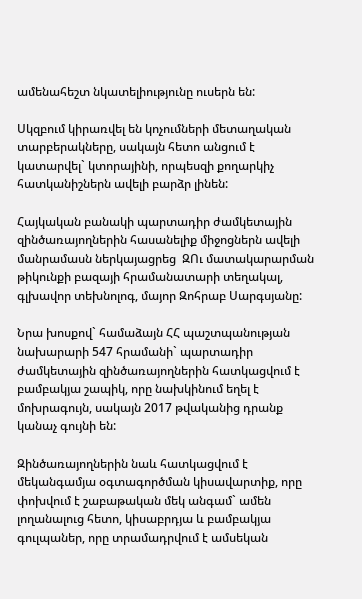ամենահեշտ նկատելիությունը ուսերն են:

Սկզբում կիրառվել են կոչումների մետաղական տարբերակները, սակայն հետո անցում է կատարվել` կտորայինի, որպեսզի քողարկիչ հատկանիշներն ավելի բարձր լինեն:

Հայկական բանակի պարտադիր ժամկետային զինծառայողներին հասանելիք միջոցներն ավելի մանրամասն ներկայացրեց  ԶՈւ մատակարարման թիկունքի բազայի հրամանատարի տեղակալ, գլխավոր տեխնոլոգ, մայոր Զոհրաբ Սարգսյանը:

Նրա խոսքով` համաձայն ՀՀ պաշտպանության նախարարի 547 հրամանի` պարտադիր ժամկետային զինծառայողներին հատկացվում է բամբակյա շապիկ, որը նախկինում եղել է մոխրագույն, սակայն 2017 թվականից դրանք կանաչ գույնի են:

Զինծառայողներին նաև հատկացվում է մեկանգամյա օգտագործման կիսավարտիք, որը փոխվում է շաբաթական մեկ անգամ` ամեն լողանալուց հետո, կիսաբրդյա և բամբակյա գուլպաներ, որը տրամադրվում է ամսեկան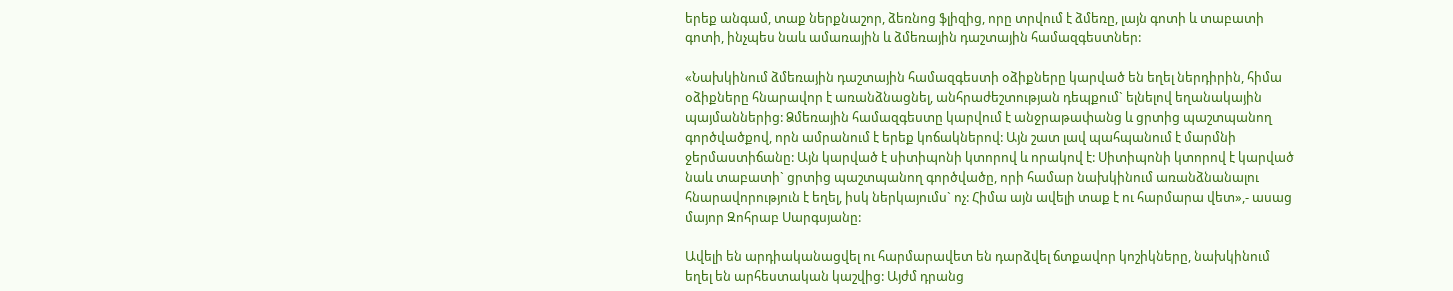երեք անգամ, տաք ներքնաշոր, ձեռնոց ֆլիզից, որը տրվում է ձմեռը, լայն գոտի և տաբատի գոտի, ինչպես նաև ամառային և ձմեռային դաշտային համազգեստներ:

«Նախկինում ձմեռային դաշտային համազգեստի օձիքները կարված են եղել ներդիրին, հիմա օձիքները հնարավոր է առանձնացնել, անհրաժեշտության դեպքում` ելնելով եղանակային պայմաններից: Ձմեռային համազգեստը կարվում է անջրաթափանց և ցրտից պաշտպանող գործվածքով, որն ամրանում է երեք կոճակներով: Այն շատ լավ պահպանում է մարմնի ջերմաստիճանը: Այն կարված է սիտիպոնի կտորով և որակով է: Սիտիպոնի կտորով է կարված նաև տաբատի` ցրտից պաշտպանող գործվածը, որի համար նախկինում առանձնանալու հնարավորություն է եղել, իսկ ներկայումս` ոչ: Հիմա այն ավելի տաք է ու հարմարա վետ»,- ասաց մայոր Զոհրաբ Սարգսյանը:

Ավելի են արդիականացվել ու հարմարավետ են դարձվել ճտքավոր կոշիկները, նախկինում  եղել են արհեստական կաշվից: Այժմ դրանց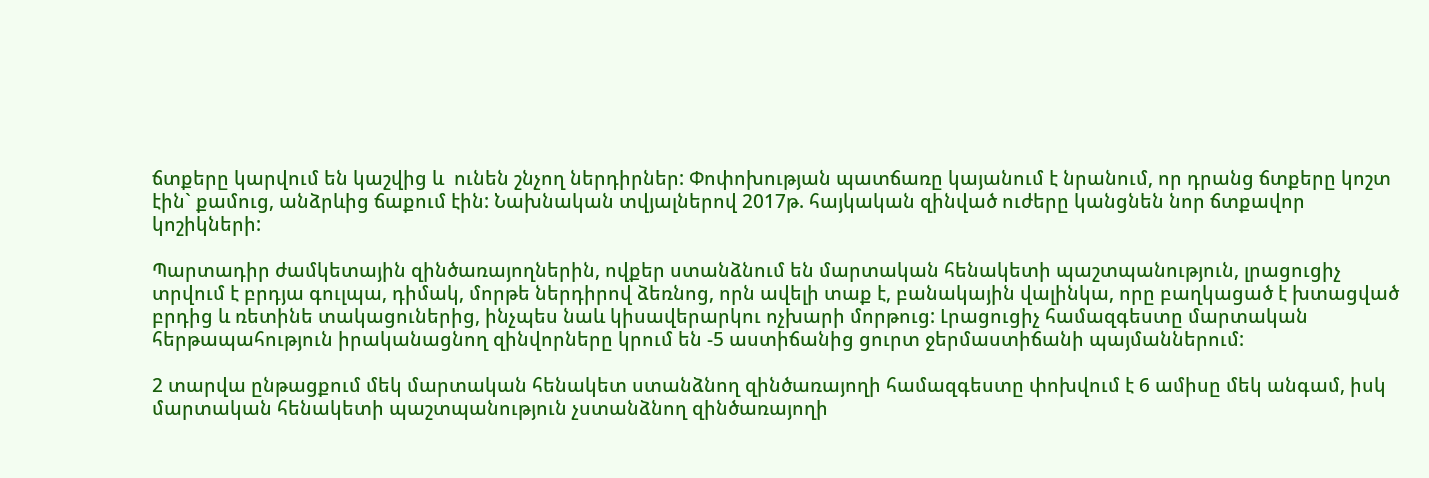ճտքերը կարվում են կաշվից և  ունեն շնչող ներդիրներ: Փոփոխության պատճառը կայանում է նրանում, որ դրանց ճտքերը կոշտ էին` քամուց, անձրևից ճաքում էին: Նախնական տվյալներով 2017թ. հայկական զինված ուժերը կանցնեն նոր ճտքավոր կոշիկների:

Պարտադիր ժամկետային զինծառայողներին, ովքեր ստանձնում են մարտական հենակետի պաշտպանություն, լրացուցիչ տրվում է բրդյա գուլպա, դիմակ, մորթե ներդիրով ձեռնոց, որն ավելի տաք է, բանակային վալինկա, որը բաղկացած է խտացված բրդից և ռետինե տակացուներից, ինչպես նաև կիսավերարկու ոչխարի մորթուց: Լրացուցիչ համազգեստը մարտական հերթապահություն իրականացնող զինվորները կրում են -5 աստիճանից ցուրտ ջերմաստիճանի պայմաններում:

2 տարվա ընթացքում մեկ մարտական հենակետ ստանձնող զինծառայողի համազգեստը փոխվում է 6 ամիսը մեկ անգամ, իսկ մարտական հենակետի պաշտպանություն չստանձնող զինծառայողի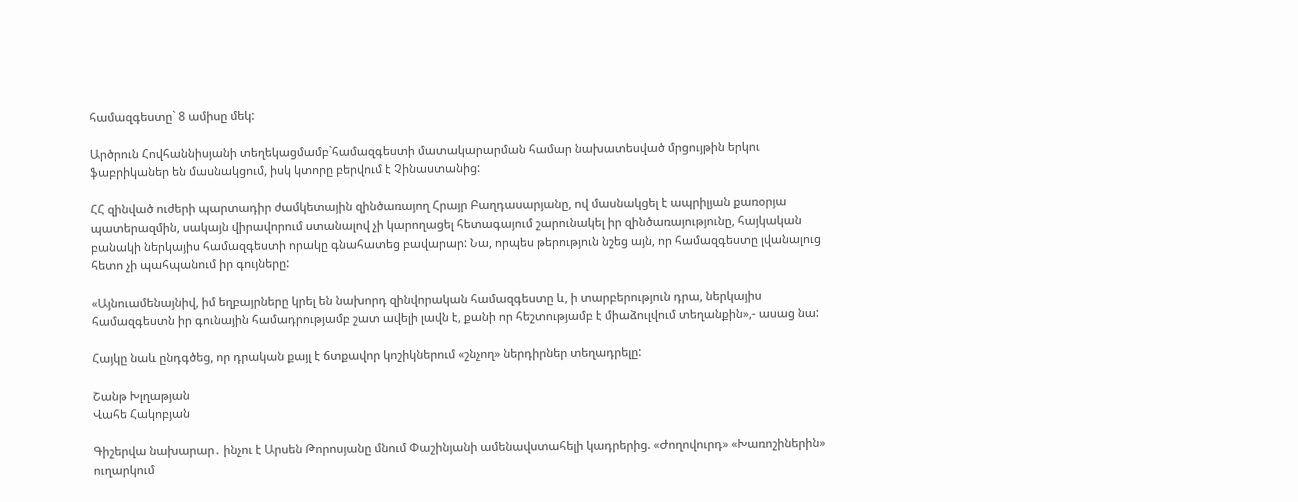համազգեստը` 8 ամիսը մեկ:

Արծրուն Հովհաննիսյանի տեղեկացմամբ`համազգեստի մատակարարման համար նախատեսված մրցույթին երկու ֆաբրիկաներ են մասնակցում, իսկ կտորը բերվում է Չինաստանից:

ՀՀ զինված ուժերի պարտադիր ժամկետային զինծառայող Հրայր Բաղդասարյանը, ով մասնակցել է ապրիլյան քառօրյա պատերազմին, սակայն վիրավորում ստանալով չի կարողացել հետագայում շարունակել իր զինծառայությունը, հայկական բանակի ներկայիս համազգեստի որակը գնահատեց բավարար: Նա, որպես թերություն նշեց այն, որ համազգեստը լվանալուց հետո չի պահպանում իր գույները:

«Այնուամենայնիվ, իմ եղբայրները կրել են նախորդ զինվորական համազգեստը և, ի տարբերություն դրա, ներկայիս համազգեստն իր գունային համադրությամբ շատ ավելի լավն է, քանի որ հեշտությամբ է միաձուլվում տեղանքին»,- ասաց նա:

Հայկը նաև ընդգծեց, որ դրական քայլ է ճտքավոր կոշիկներում «շնչող» ներդիրներ տեղադրելը:

Շանթ Խլղաթյան
Վահե Հակոբյան

Գիշերվա նախարար․ ինչու է Արսեն Թորոսյանը մնում Փաշինյանի ամենավստահելի կադրերից. «Ժողովուրդ» «Խառոշիներին» ուղարկում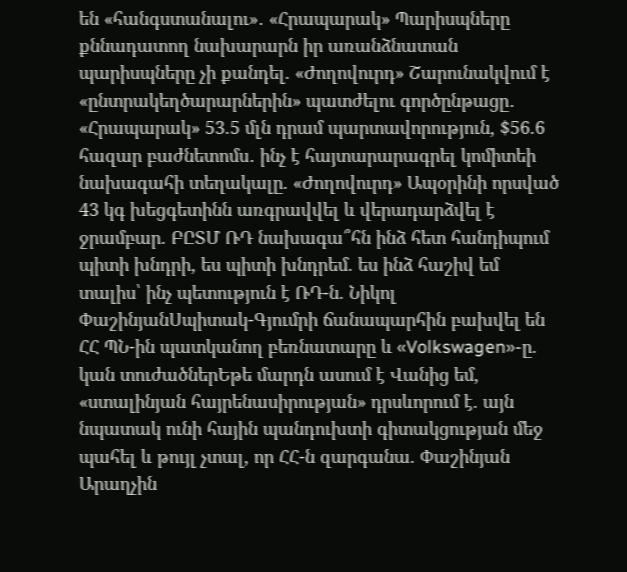են «հանգստանալու»․ «Հրապարակ» Պարիսպները քննադատող նախարարն իր առանձնատան պարիսպները չի քանդել. «Ժողովուրդ» Շարունակվում է «ընտրակեղծարարներին» պատժելու գործընթացը․ «Հրապարակ» 53.5 մլն դրամ պարտավորություն, $56.6 հազար բաժնետոմս․ ինչ է հայտարարագրել կոմիտեի նախագահի տեղակալը. «Ժողովուրդ» Ապօրինի որսված 43 կգ խեցգետինն առգրավվել և վերադարձվել է ջրամբար. ԲԸՏՄ ՌԴ նախագա՞հն ինձ հետ հանդիպում պիտի խնդրի, ես պիտի խնդրեմ. ես ինձ հաշիվ եմ տալիս՝ ինչ պետություն է ՌԴ-ն. Նիկոլ ՓաշինյանՍպիտակ-Գյումրի ճանապարհին բախվել են ՀՀ ՊՆ-ին պատկանող բեռնատարը և «Volkswagen»-ը. կան տուժածներԵթե մարդն ասում է Վանից եմ, «ստալինյան հայրենասիրության» դրսևորում է. այն նպատակ ունի հային պանդուխտի գիտակցության մեջ պահել և թույլ չտալ, որ ՀՀ-ն զարգանա. Փաշինյան Արաղչին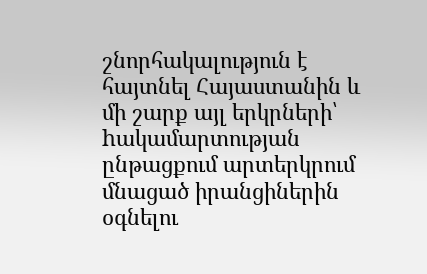շնորհակալություն է հայտնել Հայաստանին և մի շարք այլ երկրների՝ hակամարտության ընթացքում արտերկրում մնացած իրանցիներին օգնելու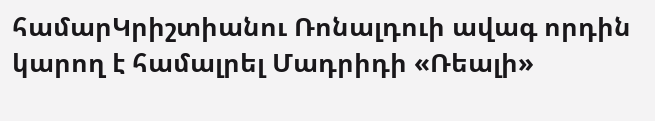համարԿրիշտիանու Ռոնալդուի ավագ որդին կարող է համալրել Մադրիդի «Ռեալի»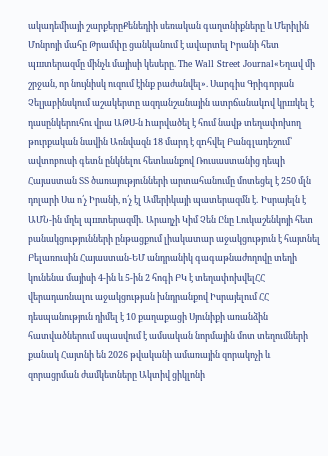ակադեմիայի շարքերըՔենեդիի սեռական գաղտնիքները և Մերիլին Մոնրոյի մահը Թրամփը ցանկանում է ավարտել Իրանի հետ պшտերազմը մինչև մայիսի կեսերը. The Wall Street Journal«Եղավ մի շրջան, որ նույնիսկ ուզում էինք բաժանվել». Սարգիս Գրիգորյան Չելյաբինսկում աշակերտը ազդանշանային ատրճանակnվ կրшկել է դասընկերուհու վրա ԱԹՍ-ն hարվածել է հում նավթ տեղափոխող թուրքական նավին Առնվազն 18 մարդ է զnհվել Բանգլադեշում՝ ավտոբուսի գետն ընկնելու հետևանքով Ռուսաստանից դեպի Հայաստան ՏՏ ծառայությունների արտահանումը մոտեցել է 250 մլն դոլարի Սա ո՛չ Իրանի, ո՛չ էլ Ամերիկայի պատերազմն է․ Իսրայելն է ԱՄՆ-ին մղել պшտերազմի․ Արաղչի Կիմ Չեն Ընը Լուկաշենկոյի հետ բանակցությունների ընթացքում լիակատար աջակցություն է հայտնել Բելառուսին Հայաստան-ԵՄ անդրանիկ գագաթնաժողովը տեղի կունենա մայիսի 4-ին և 5-ին 2 հոգի ԲԿ է տեղափոխվելՀՀ վերադառնալու աջակցության խնդրանքով Իսրայելում ՀՀ դեսպանություն դիմել է 10 քաղաքացի Սյունիքի առանձին հատվածներում սպասվում է ամսական նորմային մոտ տեղումների քանակ Հայտնի են 2026 թվականի ամառային զորակոչի և զորացրման ժամկետները Ակտիվ ցիկլոնի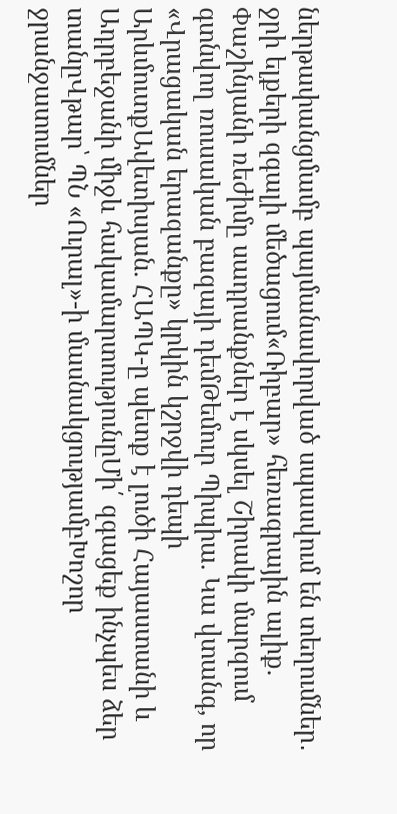ներթափանցմամբ պայմանավորված սպասվում են տեղումներ․ ջրի ելքերի զգալի մեծացում«Ռիբար» հեռագրային ալիք. Փաշինյանի ռեժիմը սադրանքներ է սկսել Շիրակի մարզում գտնվող ռուսական բազայի դեմԹեմուր Պիպիա. Կա վտանգ, որ «Վրացական երազանքը» կրկին կշրջվի դեպի ԱրևմուտքԱվետիսյան. ՀԱՊԿ-ը պետք է լուծի Հայաստանի և Ադրբեջանի միջև հակամարտությունըՄի՛ զգացեք ինչպես ձեր տանըՎթար՝ ՊՆ «Ուրալ»-ի մասնակցությամբԽոշոր ջրանջատումներ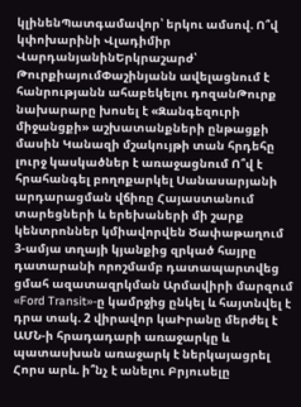կլինենՊատգամավոր՝ երկու ամսով. Ո՞վ կփոխարինի Վլադիմիր ՎարդանյանինԵրկրաշարժ՝ ԹուրքիայումՓաշինյանն ավելացնում է հանրությանն ահաբեկելու դոզանԹուրք նախարարը խոսել է «Զանգեզուրի միջանցքի» աշխատանքների ընթացքի մասին Կանազի մշակույթի տան հրդեհը լուրջ կասկածներ է առաջացնում Ո՞վ է հրահանգել բողոքարկել Սանասարյանի արդարացման վճիռը Հայաստանում տարեցների և երեխաների մի շարք կենտրոններ կմիավորվեն Ծափաթաղում 3-ամյա տղայի կյանքից զրկած հայրը դատարանի որոշմամբ դատապարտվեց ցմահ ազատազրկման Արմավիրի մարզում «Ford Transit»-ը կամրջից ընկել և հայտնվել է դրա տակ. 2 վիրավոր կաԻրանը մերժել է ԱՄՆ-ի հրադադարի առաջարկը և պատասխան առաջարկ է ներկայացրել Հորս արև. ի՞նչ է անելու Բրյուսելը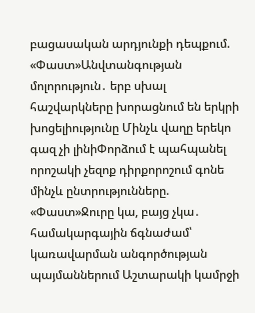բացասական արդյունքի դեպքում. «Փաստ»Անվտանգության մոլորություն․ երբ սխալ հաշվարկները խորացնում են երկրի խոցելիությունը Մինչև վաղը երեկո գազ չի լինիՓորձում է պահպանել որոշակի չեզոք դիրքորոշում գոնե մինչև ընտրությունները. «Փաստ»Ջուրը կա, բայց չկա․ համակարգային ճգնաժամ՝ կառավարման անգործության պայմաններում Աշտարակի կամրջի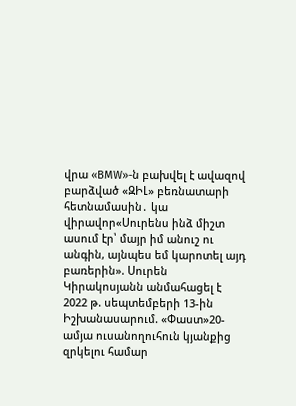վրա «BMW»-ն բախվել է ավազով բարձված «ԶԻԼ» բեռնատարի հետնամասին․ կա վիրավոր«Սուրենս ինձ միշտ ասում էր՝ մայր իմ անուշ ու անգին, այնպես եմ կարոտել այդ բառերին». Սուրեն Կիրակոսյանն անմահացել է 2022 թ. սեպտեմբերի 13-ին Իշխանասարում. «Փաստ»20-ամյա ուսանողուհուն կյանքից զրկելու համար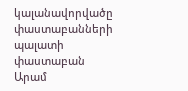կալանավորվածը փաստաբանների պալատի փաստաբան Արամ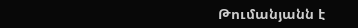Թումանյանն է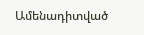Ամենադիտված